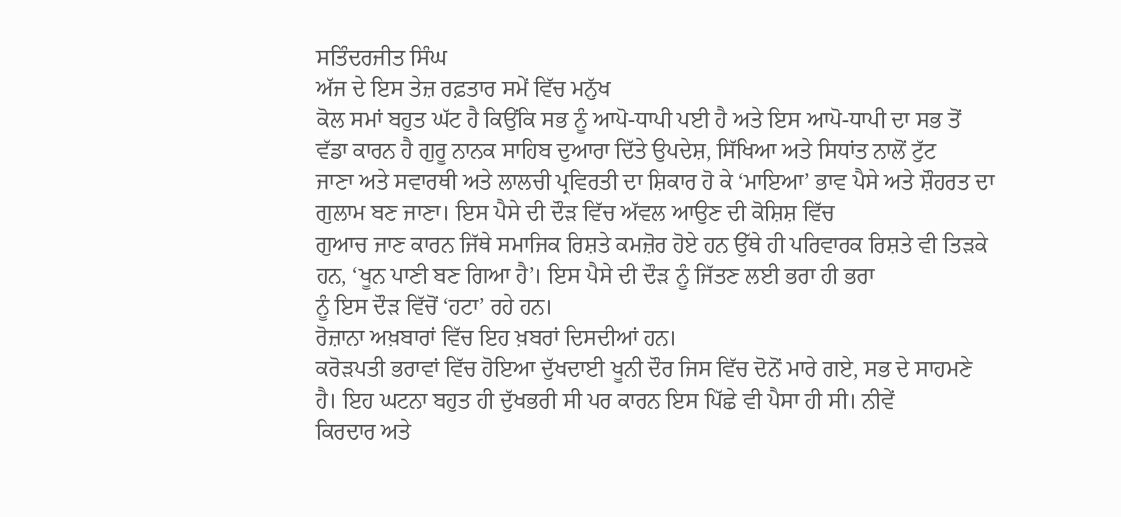ਸਤਿੰਦਰਜੀਤ ਸਿੰਘ
ਅੱਜ ਦੇ ਇਸ ਤੇਜ਼ ਰਫ਼ਤਾਰ ਸਮੇਂ ਵਿੱਚ ਮਨੁੱਖ
ਕੋਲ ਸਮਾਂ ਬਹੁਤ ਘੱਟ ਹੈ ਕਿਉਂਕਿ ਸਭ ਨੂੰ ਆਪੋ-ਧਾਪੀ ਪਈ ਹੈ ਅਤੇ ਇਸ ਆਪੋ-ਧਾਪੀ ਦਾ ਸਭ ਤੋਂ
ਵੱਡਾ ਕਾਰਨ ਹੈ ਗੁਰੂ ਨਾਨਕ ਸਾਹਿਬ ਦੁਆਰਾ ਦਿੱਤੇ ਉਪਦੇਸ਼, ਸਿੱਖਿਆ ਅਤੇ ਸਿਧਾਂਤ ਨਾਲੋਂ ਟੁੱਟ
ਜਾਣਾ ਅਤੇ ਸਵਾਰਥੀ ਅਤੇ ਲਾਲਚੀ ਪ੍ਰਵਿਰਤੀ ਦਾ ਸ਼ਿਕਾਰ ਹੋ ਕੇ ‘ਮਾਇਆ’ ਭਾਵ ਪੈਸੇ ਅਤੇ ਸ਼ੌਹਰਤ ਦਾ
ਗੁਲਾਮ ਬਣ ਜਾਣਾ। ਇਸ ਪੈਸੇ ਦੀ ਦੌੜ ਵਿੱਚ ਅੱਵਲ ਆਉਣ ਦੀ ਕੋਸ਼ਿਸ਼ ਵਿੱਚ
ਗੁਆਚ ਜਾਣ ਕਾਰਨ ਜਿੱਥੇ ਸਮਾਜਿਕ ਰਿਸ਼ਤੇ ਕਮਜ਼ੋਰ ਹੋਏ ਹਨ ਉੱਥੇ ਹੀ ਪਰਿਵਾਰਕ ਰਿਸ਼ਤੇ ਵੀ ਤਿੜਕੇ
ਹਨ, ‘ਖੂਨ ਪਾਣੀ ਬਣ ਗਿਆ ਹੈ’। ਇਸ ਪੈਸੇ ਦੀ ਦੌੜ ਨੂੰ ਜਿੱਤਣ ਲਈ ਭਰਾ ਹੀ ਭਰਾ
ਨੂੰ ਇਸ ਦੌੜ ਵਿੱਚੋਂ ‘ਹਟਾ’ ਰਹੇ ਹਨ।
ਰੋਜ਼ਾਨਾ ਅਖ਼ਬਾਰਾਂ ਵਿੱਚ ਇਹ ਖ਼ਬਰਾਂ ਦਿਸਦੀਆਂ ਹਨ।
ਕਰੋੜਪਤੀ ਭਰਾਵਾਂ ਵਿੱਚ ਹੋਇਆ ਦੁੱਖਦਾਈ ਖੂਨੀ ਦੌਰ ਜਿਸ ਵਿੱਚ ਦੋਨੋਂ ਮਾਰੇ ਗਏ, ਸਭ ਦੇ ਸਾਹਮਣੇ
ਹੈ। ਇਹ ਘਟਨਾ ਬਹੁਤ ਹੀ ਦੁੱਖਭਰੀ ਸੀ ਪਰ ਕਾਰਨ ਇਸ ਪਿੱਛੇ ਵੀ ਪੈਸਾ ਹੀ ਸੀ। ਨੀਵੇਂ
ਕਿਰਦਾਰ ਅਤੇ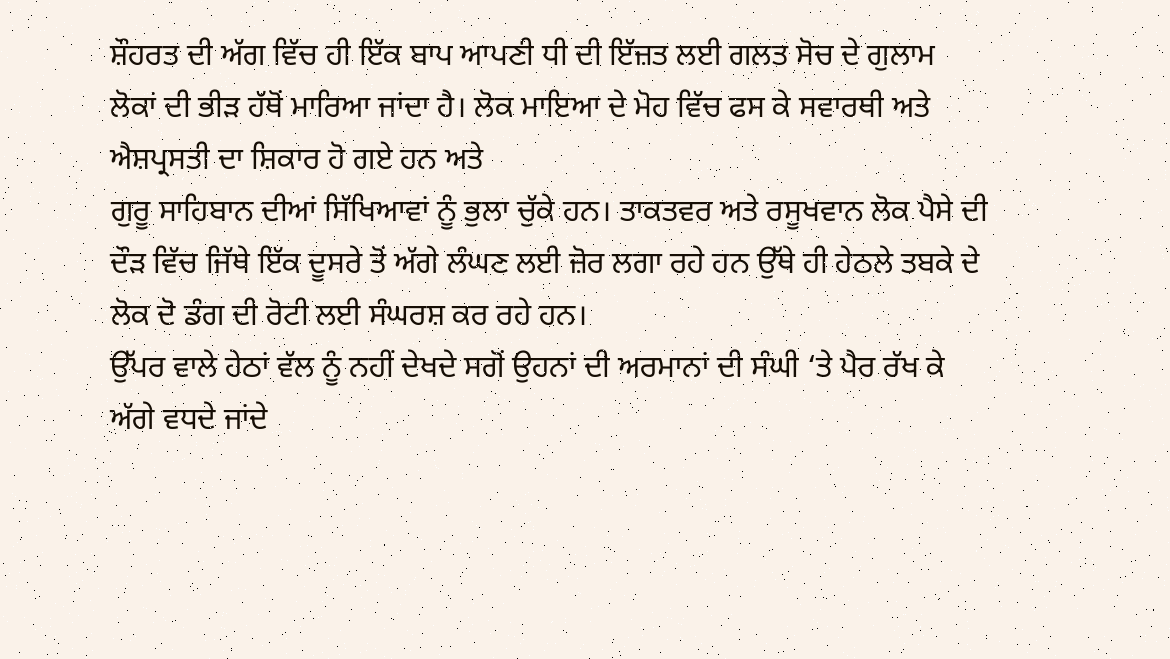ਸ਼ੌਹਰਤ ਦੀ ਅੱਗ ਵਿੱਚ ਹੀ ਇੱਕ ਬਾਪ ਆਪਣੀ ਧੀ ਦੀ ਇੱਜ਼ਤ ਲਈ ਗਲਤ ਸੋਚ ਦੇ ਗੁਲਾਮ
ਲੋਕਾਂ ਦੀ ਭੀੜ ਹੱਥੋਂ ਮਾਰਿਆ ਜਾਂਦਾ ਹੈ। ਲੋਕ ਮਾਇਆ ਦੇ ਮੋਹ ਵਿੱਚ ਫਸ ਕੇ ਸਵਾਰਥੀ ਅਤੇ ਐਸ਼ਪ੍ਰਸਤੀ ਦਾ ਸ਼ਿਕਾਰ ਹੋ ਗਏ ਹਨ ਅਤੇ
ਗੁਰੂ ਸਾਹਿਬਾਨ ਦੀਆਂ ਸਿੱਖਿਆਵਾਂ ਨੂੰ ਭੁਲਾ ਚੁੱਕੇ ਹਨ। ਤਾਕਤਵਰ ਅਤੇ ਰਸੂਖਵਾਨ ਲੋਕ ਪੈਸੇ ਦੀ
ਦੌੜ ਵਿੱਚ ਜਿੱਥੇ ਇੱਕ ਦੂਸਰੇ ਤੋਂ ਅੱਗੇ ਲੰਘਣ ਲਈ ਜ਼ੋਰ ਲਗਾ ਰਹੇ ਹਨ ਉੱਥੇ ਹੀ ਹੇਠਲੇ ਤਬਕੇ ਦੇ
ਲੋਕ ਦੋ ਡੰਗ ਦੀ ਰੋਟੀ ਲਈ ਸੰਘਰਸ਼ ਕਰ ਰਹੇ ਹਨ।
ਉੱਪਰ ਵਾਲੇ ਹੇਠਾਂ ਵੱਲ ਨੂੰ ਨਹੀਂ ਦੇਖਦੇ ਸਗੋਂ ਉਹਨਾਂ ਦੀ ਅਰਮਾਨਾਂ ਦੀ ਸੰਘੀ ‘ਤੇ ਪੈਰ ਰੱਖ ਕੇ
ਅੱਗੇ ਵਧਦੇ ਜਾਂਦੇ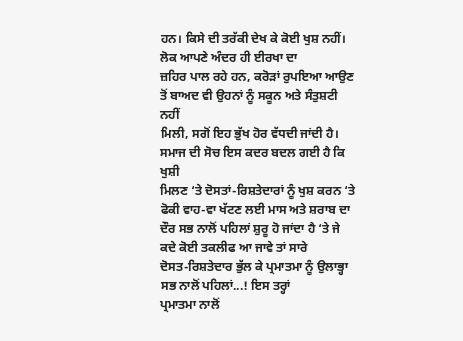ਹਨ। ਕਿਸੇ ਦੀ ਤਰੱਕੀ ਦੇਖ ਕੇ ਕੋਈ ਖੁਸ਼ ਨਹੀਂ। ਲੋਕ ਆਪਣੇ ਅੰਦਰ ਹੀ ਈਰਖਾ ਦਾ
ਜ਼ਹਿਰ ਪਾਲ ਰਹੇ ਹਨ, ਕਰੋੜਾਂ ਰੁਪਇਆ ਆਉਣ ਤੋਂ ਬਾਅਦ ਵੀ ਉਹਨਾਂ ਨੂੰ ਸਕੂਨ ਅਤੇ ਸੰਤੁਸ਼ਟੀ ਨਹੀਂ
ਮਿਲੀ, ਸਗੋਂ ਇਹ ਭੁੱਖ ਹੋਰ ਵੱਧਦੀ ਜਾਂਦੀ ਹੈ। ਸਮਾਜ ਦੀ ਸੋਚ ਇਸ ਕਦਰ ਬਦਲ ਗਈ ਹੈ ਕਿ ਖੁਸ਼ੀ
ਮਿਲਣ ‘ਤੇ ਦੋਸਤਾਂ-ਰਿਸ਼ਤੇਦਾਰਾਂ ਨੂੰ ਖੁਸ਼ ਕਰਨ ‘ਤੇ ਫੋਕੀ ਵਾਹ-ਵਾ ਖੱਟਣ ਲਈ ਮਾਸ ਅਤੇ ਸ਼ਰਾਬ ਦਾ
ਦੌਰ ਸਭ ਨਾਲੋਂ ਪਹਿਲਾਂ ਸ਼ੁਰੂ ਹੋ ਜਾਂਦਾ ਹੈ ‘ਤੇ ਜੇ ਕਦੇ ਕੋਈ ਤਕਲੀਫ ਆ ਜਾਵੇ ਤਾਂ ਸਾਰੇ
ਦੋਸਤ-ਰਿਸ਼ਤੇਦਾਰ ਭੁੱਲ ਕੇ ਪ੍ਰਮਾਤਮਾ ਨੂੰ ਉਲਾਭ੍ਹਾ ਸਭ ਨਾਲੋਂ ਪਹਿਲਾਂ...! ਇਸ ਤਰ੍ਹਾਂ
ਪ੍ਰਮਾਤਮਾ ਨਾਲੋਂ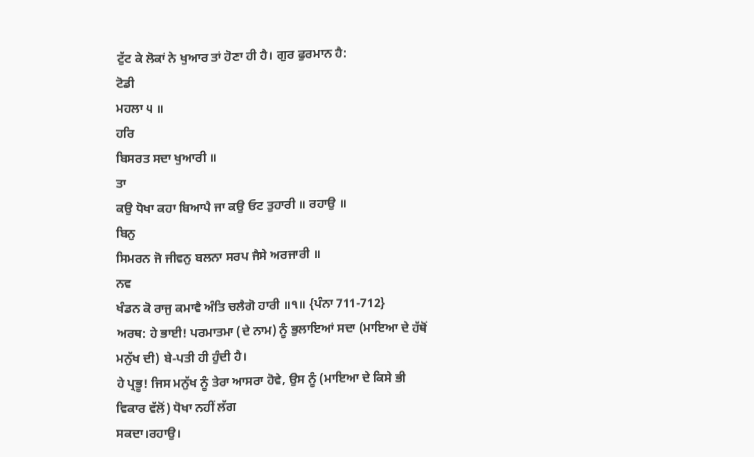ਟੁੱਟ ਕੇ ਲੋਕਾਂ ਨੇ ਖੁਆਰ ਤਾਂ ਹੋਣਾ ਹੀ ਹੈ। ਗੁਰ ਫੁਰਮਾਨ ਹੈ:
ਟੋਡੀ
ਮਹਲਾ ੫ ॥
ਹਰਿ
ਬਿਸਰਤ ਸਦਾ ਖੁਆਰੀ ॥
ਤਾ
ਕਉ ਧੋਖਾ ਕਹਾ ਬਿਆਪੈ ਜਾ ਕਉ ਓਟ ਤੁਹਾਰੀ ॥ ਰਹਾਉ ॥
ਬਿਨੁ
ਸਿਮਰਨ ਜੋ ਜੀਵਨੁ ਬਲਨਾ ਸਰਪ ਜੈਸੇ ਅਰਜਾਰੀ ॥
ਨਵ
ਖੰਡਨ ਕੋ ਰਾਜੁ ਕਮਾਵੈ ਅੰਤਿ ਚਲੈਗੋ ਹਾਰੀ ॥੧॥ {ਪੰਨਾ 711-712}
ਅਰਥ: ਹੇ ਭਾਈ! ਪਰਮਾਤਮਾ (ਦੇ ਨਾਮ) ਨੂੰ ਭੁਲਾਇਆਂ ਸਦਾ (ਮਾਇਆ ਦੇ ਹੱਥੋਂ
ਮਨੁੱਖ ਦੀ) ਬੇ-ਪਤੀ ਹੀ ਹੁੰਦੀ ਹੈ।
ਹੇ ਪ੍ਰਭੂ! ਜਿਸ ਮਨੁੱਖ ਨੂੰ ਤੇਰਾ ਆਸਰਾ ਹੋਵੇ, ਉਸ ਨੂੰ (ਮਾਇਆ ਦੇ ਕਿਸੇ ਭੀ
ਵਿਕਾਰ ਵੱਲੋਂ) ਧੋਖਾ ਨਹੀਂ ਲੱਗ
ਸਕਦਾ।ਰਹਾਉ।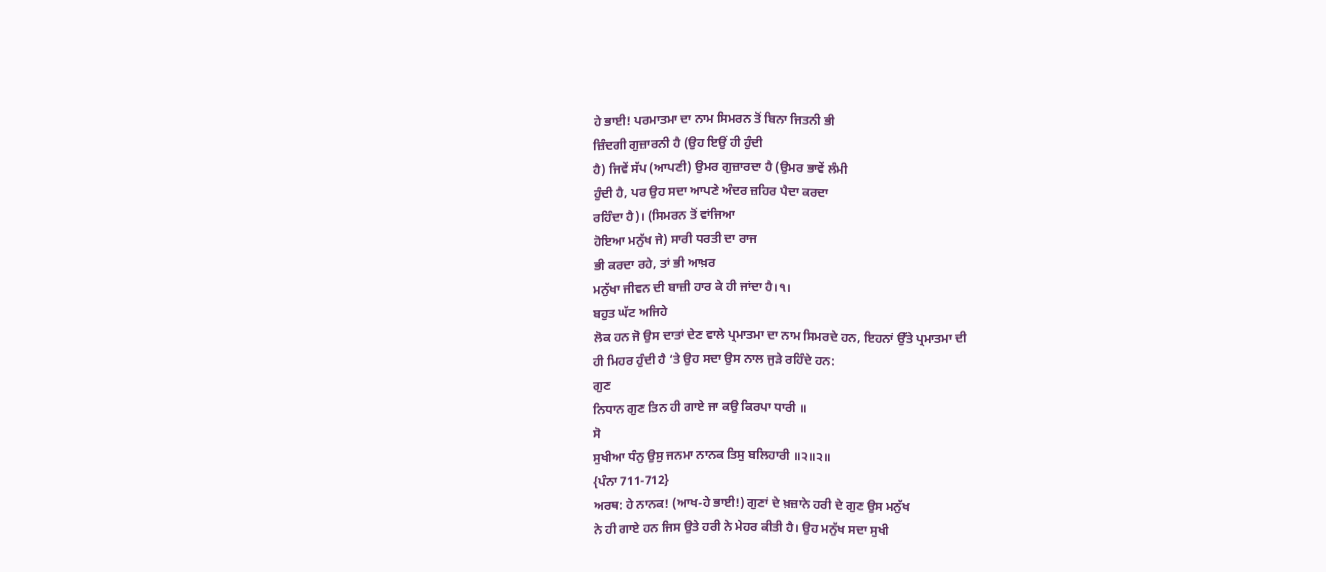ਹੇ ਭਾਈ! ਪਰਮਾਤਮਾ ਦਾ ਨਾਮ ਸਿਮਰਨ ਤੋਂ ਬਿਨਾ ਜਿਤਨੀ ਭੀ
ਜ਼ਿੰਦਗੀ ਗੁਜ਼ਾਰਨੀ ਹੈ (ਉਹ ਇਉਂ ਹੀ ਹੁੰਦੀ
ਹੈ) ਜਿਵੇਂ ਸੱਪ (ਆਪਣੀ) ਉਮਰ ਗੁਜ਼ਾਰਦਾ ਹੈ (ਉਮਰ ਭਾਵੇਂ ਲੰਮੀ
ਹੁੰਦੀ ਹੈ, ਪਰ ਉਹ ਸਦਾ ਆਪਣੇ ਅੰਦਰ ਜ਼ਹਿਰ ਪੈਦਾ ਕਰਦਾ
ਰਹਿੰਦਾ ਹੈ)। (ਸਿਮਰਨ ਤੋਂ ਵਾਂਜਿਆ
ਹੋਇਆ ਮਨੁੱਖ ਜੇ) ਸਾਰੀ ਧਰਤੀ ਦਾ ਰਾਜ
ਭੀ ਕਰਦਾ ਰਹੇ, ਤਾਂ ਭੀ ਆਖ਼ਰ
ਮਨੁੱਖਾ ਜੀਵਨ ਦੀ ਬਾਜ਼ੀ ਹਾਰ ਕੇ ਹੀ ਜਾਂਦਾ ਹੈ।੧।
ਬਹੁਤ ਘੱਟ ਅਜਿਹੇ
ਲੋਕ ਹਨ ਜੋ ਉਸ ਦਾਤਾਂ ਦੇਣ ਵਾਲੇ ਪ੍ਰਮਾਤਮਾ ਦਾ ਨਾਮ ਸਿਮਰਦੇ ਹਨ, ਇਹਨਾਂ ਉੱਤੇ ਪ੍ਰਮਾਤਮਾ ਦੀ
ਹੀ ਮਿਹਰ ਹੁੰਦੀ ਹੈ ‘ਤੇ ਉਹ ਸਦਾ ਉਸ ਨਾਲ ਜੁੜੇ ਰਹਿੰਦੇ ਹਨ:
ਗੁਣ
ਨਿਧਾਨ ਗੁਣ ਤਿਨ ਹੀ ਗਾਏ ਜਾ ਕਉ ਕਿਰਪਾ ਧਾਰੀ ॥
ਸੋ
ਸੁਖੀਆ ਧੰਨੁ ਉਸੁ ਜਨਮਾ ਨਾਨਕ ਤਿਸੁ ਬਲਿਹਾਰੀ ॥੨॥੨॥
{ਪੰਨਾ 711-712}
ਅਰਥ: ਹੇ ਨਾਨਕ! (ਆਖ-ਹੇ ਭਾਈ!) ਗੁਣਾਂ ਦੇ ਖ਼ਜ਼ਾਨੇ ਹਰੀ ਦੇ ਗੁਣ ਉਸ ਮਨੁੱਖ
ਨੇ ਹੀ ਗਾਏ ਹਨ ਜਿਸ ਉਤੇ ਹਰੀ ਨੇ ਮੇਹਰ ਕੀਤੀ ਹੈ। ਉਹ ਮਨੁੱਖ ਸਦਾ ਸੁਖੀ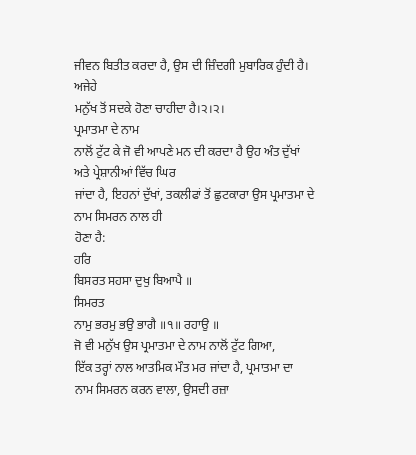ਜੀਵਨ ਬਿਤੀਤ ਕਰਦਾ ਹੈ, ਉਸ ਦੀ ਜ਼ਿੰਦਗੀ ਮੁਬਾਰਿਕ ਹੁੰਦੀ ਹੈ। ਅਜੇਹੇ
ਮਨੁੱਖ ਤੋਂ ਸਦਕੇ ਹੋਣਾ ਚਾਹੀਦਾ ਹੈ।੨।੨।
ਪ੍ਰਮਾਤਮਾ ਦੇ ਨਾਮ
ਨਾਲੋਂ ਟੁੱਟ ਕੇ ਜੋ ਵੀ ਆਪਣੇ ਮਨ ਦੀ ਕਰਦਾ ਹੈ ਉਹ ਅੰਤ ਦੁੱਖਾਂ ਅਤੇ ਪ੍ਰੇਸ਼ਾਨੀਆਂ ਵਿੱਚ ਘਿਰ
ਜਾਂਦਾ ਹੈ, ਇਹਨਾਂ ਦੁੱਖਾਂ, ਤਕਲੀਫਾਂ ਤੋਂ ਛੁਟਕਾਰਾ ਉਸ ਪ੍ਰਮਾਤਮਾ ਦੇ ਨਾਮ ਸਿਮਰਨ ਨਾਲ ਹੀ
ਹੋਣਾ ਹੈ:
ਹਰਿ
ਬਿਸਰਤ ਸਹਸਾ ਦੁਖੁ ਬਿਆਪੈ ॥
ਸਿਮਰਤ
ਨਾਮੁ ਭਰਮੁ ਭਉ ਭਾਗੈ ॥੧॥ ਰਹਾਉ ॥
ਜੋ ਵੀ ਮਨੁੱਖ ਉਸ ਪ੍ਰਮਾਤਮਾ ਦੇ ਨਾਮ ਨਾਲੋਂ ਟੁੱਟ ਗਿਆ,
ਇੱਕ ਤਰ੍ਹਾਂ ਨਾਲ ਆਤਮਿਕ ਮੌਤ ਮਰ ਜਾਂਦਾ ਹੈ, ਪ੍ਰਮਾਤਮਾ ਦਾ ਨਾਮ ਸਿਮਰਨ ਕਰਨ ਵਾਲਾ, ਉਸਦੀ ਰਜ਼ਾ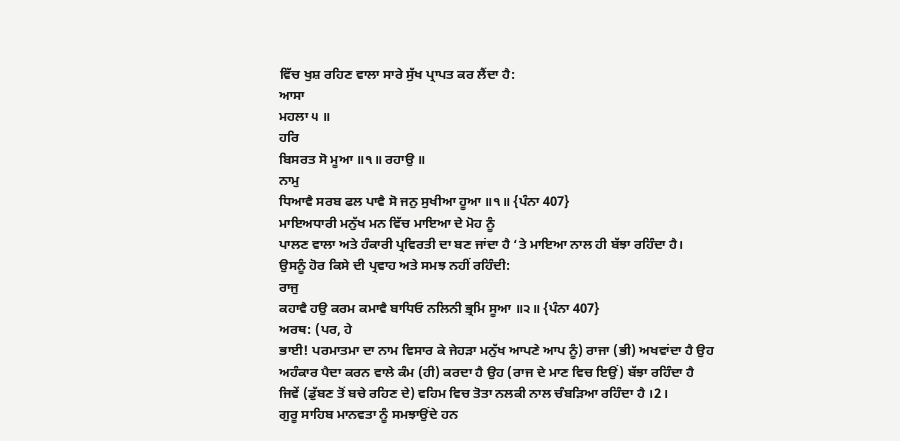ਵਿੱਚ ਖੁਸ਼ ਰਹਿਣ ਵਾਲਾ ਸਾਰੇ ਸੁੱਖ ਪ੍ਰਾਪਤ ਕਰ ਲੈਂਦਾ ਹੈ:
ਆਸਾ
ਮਹਲਾ ੫ ॥
ਹਰਿ
ਬਿਸਰਤ ਸੋ ਮੂਆ ॥੧॥ ਰਹਾਉ ॥
ਨਾਮੁ
ਧਿਆਵੈ ਸਰਬ ਫਲ ਪਾਵੈ ਸੋ ਜਨੁ ਸੁਖੀਆ ਹੂਆ ॥੧॥ {ਪੰਨਾ 407}
ਮਾਇਅਧਾਰੀ ਮਨੁੱਖ ਮਨ ਵਿੱਚ ਮਾਇਆ ਦੇ ਮੋਹ ਨੂੰ
ਪਾਲਣ ਵਾਲਾ ਅਤੇ ਹੰਕਾਰੀ ਪ੍ਰਵਿਰਤੀ ਦਾ ਬਣ ਜਾਂਦਾ ਹੈ ‘ਤੇ ਮਾਇਆ ਨਾਲ ਹੀ ਬੱਝਾ ਰਹਿੰਦਾ ਹੈ।
ਉਸਨੂੰ ਹੋਰ ਕਿਸੇ ਦੀ ਪ੍ਰਵਾਹ ਅਤੇ ਸਮਝ ਨਹੀਂ ਰਹਿੰਦੀ:
ਰਾਜੁ
ਕਹਾਵੈ ਹਉ ਕਰਮ ਕਮਾਵੈ ਬਾਧਿਓ ਨਲਿਨੀ ਭ੍ਰਮਿ ਸੂਆ ॥੨॥ {ਪੰਨਾ 407}
ਅਰਥ: (ਪਰ, ਹੇ
ਭਾਈ! ਪਰਮਾਤਮਾ ਦਾ ਨਾਮ ਵਿਸਾਰ ਕੇ ਜੇਹੜਾ ਮਨੁੱਖ ਆਪਣੇ ਆਪ ਨੂੰ) ਰਾਜਾ (ਭੀ) ਅਖਵਾਂਦਾ ਹੈ ਉਹ
ਅਹੰਕਾਰ ਪੈਦਾ ਕਰਨ ਵਾਲੇ ਕੰਮ (ਹੀ) ਕਰਦਾ ਹੈ ਉਹ (ਰਾਜ ਦੇ ਮਾਣ ਵਿਚ ਇਉਂ) ਬੱਝਾ ਰਹਿੰਦਾ ਹੈ
ਜਿਵੇਂ (ਡੁੱਬਣ ਤੋਂ ਬਚੇ ਰਹਿਣ ਦੇ) ਵਹਿਮ ਵਿਚ ਤੋਤਾ ਨਲਕੀ ਨਾਲ ਚੰਬੜਿਆ ਰਹਿੰਦਾ ਹੈ ।2।
ਗੁਰੂ ਸਾਹਿਬ ਮਾਨਵਤਾ ਨੂੰ ਸਮਝਾਉਂਦੇ ਹਨ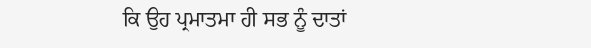ਕਿ ਉਹ ਪ੍ਰਮਾਤਮਾ ਹੀ ਸਭ ਨੂੰ ਦਾਤਾਂ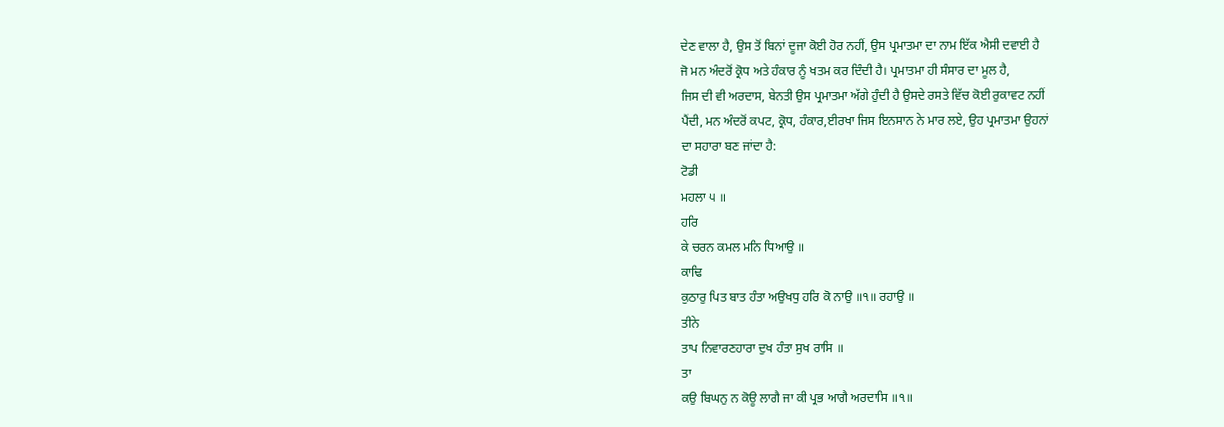ਦੇਣ ਵਾਲਾ ਹੈ, ਉਸ ਤੋਂ ਬਿਨਾਂ ਦੂਜਾ ਕੋਈ ਹੋਰ ਨਹੀਂ, ਉਸ ਪ੍ਰਮਾਤਮਾ ਦਾ ਨਾਮ ਇੱਕ ਐਸੀ ਦਵਾਈ ਹੈ
ਜੋ ਮਨ ਅੰਦਰੋਂ ਕ੍ਰੋਧ ਅਤੇ ਹੰਕਾਰ ਨੂੰ ਖਤਮ ਕਰ ਦਿੰਦੀ ਹੈ। ਪ੍ਰਮਾਤਮਾ ਹੀ ਸੰਸਾਰ ਦਾ ਮੂਲ ਹੈ,
ਜਿਸ ਦੀ ਵੀ ਅਰਦਾਸ, ਬੇਨਤੀ ਉਸ ਪ੍ਰਮਾਤਮਾ ਅੱਗੇ ਹੁੰਦੀ ਹੈ ਉਸਦੇ ਰਸਤੇ ਵਿੱਚ ਕੋਈ ਰੁਕਾਵਟ ਨਹੀਂ
ਪੈਂਦੀ, ਮਨ ਅੰਦਰੋਂ ਕਪਟ, ਕ੍ਰੋਧ, ਹੰਕਾਰ,ਈਰਖਾ ਜਿਸ ਇਨਸਾਨ ਨੇ ਮਾਰ ਲਏ, ਉਹ ਪ੍ਰਮਾਤਮਾ ਉਹਨਾਂ
ਦਾ ਸਹਾਰਾ ਬਣ ਜਾਂਦਾ ਹੈ:
ਟੋਡੀ
ਮਹਲਾ ੫ ॥
ਹਰਿ
ਕੇ ਚਰਨ ਕਮਲ ਮਨਿ ਧਿਆਉ ॥
ਕਾਢਿ
ਕੁਠਾਰੁ ਪਿਤ ਬਾਤ ਹੰਤਾ ਅਉਖਧੁ ਹਰਿ ਕੋ ਨਾਉ ॥੧॥ ਰਹਾਉ ॥
ਤੀਨੇ
ਤਾਪ ਨਿਵਾਰਣਹਾਰਾ ਦੁਖ ਹੰਤਾ ਸੁਖ ਰਾਸਿ ॥
ਤਾ
ਕਉ ਬਿਘਨੁ ਨ ਕੋਊ ਲਾਗੈ ਜਾ ਕੀ ਪ੍ਰਭ ਆਗੈ ਅਰਦਾਸਿ ॥੧॥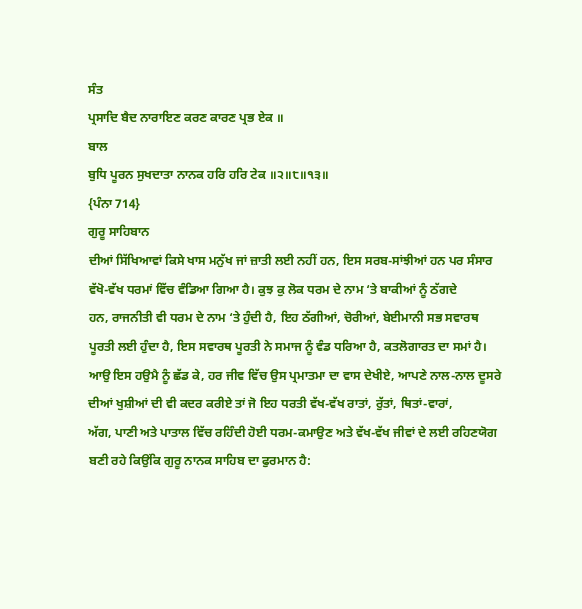ਸੰਤ
ਪ੍ਰਸਾਦਿ ਬੈਦ ਨਾਰਾਇਣ ਕਰਣ ਕਾਰਣ ਪ੍ਰਭ ਏਕ ॥
ਬਾਲ
ਬੁਧਿ ਪੂਰਨ ਸੁਖਦਾਤਾ ਨਾਨਕ ਹਰਿ ਹਰਿ ਟੇਕ ॥੨॥੮॥੧੩॥
{ਪੰਨਾ 714}
ਗੁਰੂ ਸਾਹਿਬਾਨ
ਦੀਆਂ ਸਿੱਖਿਆਵਾਂ ਕਿਸੇ ਖਾਸ ਮਨੁੱਖ ਜਾਂ ਜ਼ਾਤੀ ਲਈ ਨਹੀਂ ਹਨ, ਇਸ ਸਰਬ-ਸਾਂਝੀਆਂ ਹਨ ਪਰ ਸੰਸਾਰ
ਵੱਖੋ-ਵੱਖ ਧਰਮਾਂ ਵਿੱਚ ਵੰਡਿਆ ਗਿਆ ਹੈ। ਕੁਝ ਕੁ ਲੋਕ ਧਰਮ ਦੇ ਨਾਮ ‘ਤੇ ਬਾਕੀਆਂ ਨੂੰ ਠੱਗਦੇ
ਹਨ, ਰਾਜਨੀਤੀ ਵੀ ਧਰਮ ਦੇ ਨਾਮ ‘ਤੇ ਹੁੰਦੀ ਹੈ, ਇਹ ਠੱਗੀਆਂ, ਚੋਰੀਆਂ, ਬੇਈਮਾਨੀ ਸਭ ਸਵਾਰਥ
ਪੂਰਤੀ ਲਈ ਹੁੰਦਾ ਹੈ, ਇਸ ਸਵਾਰਥ ਪੂਰਤੀ ਨੇ ਸਮਾਜ ਨੂੰ ਵੰਡ ਧਰਿਆ ਹੈ, ਕਤਲੋਗਾਰਤ ਦਾ ਸਮਾਂ ਹੈ।
ਆਉ ਇਸ ਹਉਮੈ ਨੂੰ ਛੱਡ ਕੇ, ਹਰ ਜੀਵ ਵਿੱਚ ਉਸ ਪ੍ਰਮਾਤਮਾ ਦਾ ਵਾਸ ਦੇਖੀਏ, ਆਪਣੇ ਨਾਲ-ਨਾਲ ਦੂਸਰੇ
ਦੀਆਂ ਖੁਸ਼ੀਆਂ ਦੀ ਵੀ ਕਦਰ ਕਰੀਏ ਤਾਂ ਜੋ ਇਹ ਧਰਤੀ ਵੱਖ-ਵੱਖ ਰਾਤਾਂ, ਰੁੱਤਾਂ, ਥਿਤਾਂ-ਵਾਰਾਂ,
ਅੱਗ, ਪਾਣੀ ਅਤੇ ਪਾਤਾਲ ਵਿੱਚ ਰਹਿੰਦੀ ਹੋਈ ਧਰਮ-ਕਮਾਉਣ ਅਤੇ ਵੱਖ-ਵੱਖ ਜੀਵਾਂ ਦੇ ਲਈ ਰਹਿਣਯੋਗ
ਬਣੀ ਰਹੇ ਕਿਉਂਕਿ ਗੁਰੂ ਨਾਨਕ ਸਾਹਿਬ ਦਾ ਫੁਰਮਾਨ ਹੈ: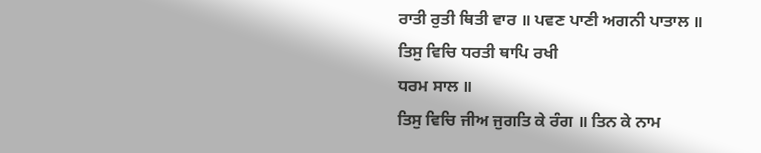ਰਾਤੀ ਰੁਤੀ ਥਿਤੀ ਵਾਰ ॥ ਪਵਣ ਪਾਣੀ ਅਗਨੀ ਪਾਤਾਲ ॥
ਤਿਸੁ ਵਿਚਿ ਧਰਤੀ ਥਾਪਿ ਰਖੀ
ਧਰਮ ਸਾਲ ॥
ਤਿਸੁ ਵਿਚਿ ਜੀਅ ਜੁਗਤਿ ਕੇ ਰੰਗ ॥ ਤਿਨ ਕੇ ਨਾਮ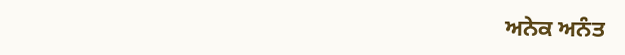ਅਨੇਕ ਅਨੰਤ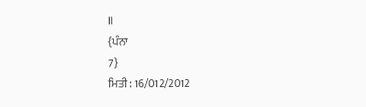॥
{ਪੰਨਾ
7}
ਮਿਤੀ: 16/012/2012